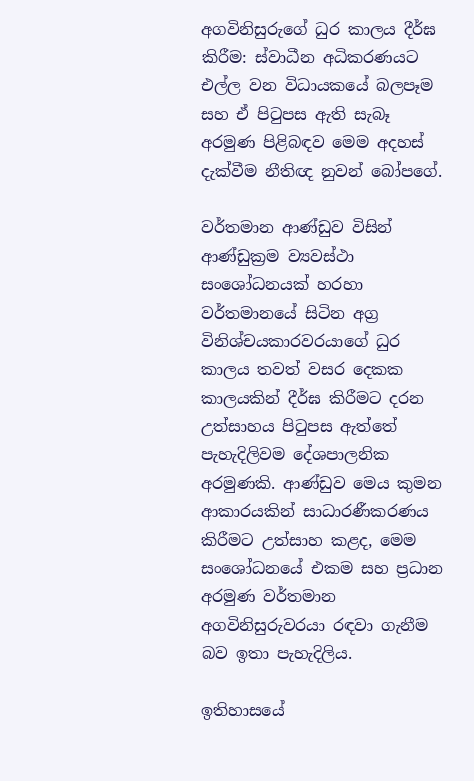අගවිනිසුරුගේ ධුර කාලය දීර්ඝ කිරීම: ස්වාධීන අධිකරණයට එල්ල වන විධායකයේ බලපෑම සහ ඒ පිටුපස ඇති සැබෑ අරමුණ පිළිබඳව මෙම අදහස් දැක්වීම නීතිඥ නුවන් බෝපගේ.

වර්තමාන ආණ්ඩුව විසින් ආණ්ඩුක්‍රම ව්‍යවස්ථා සංශෝධනයක් හරහා වර්තමානයේ සිටින අග්‍ර විනිශ්චයකාරවරයාගේ ධුර කාලය තවත් වසර දෙකක කාලයකින් දීර්ඝ කිරීමට දරන උත්සාහය පිටුපස ඇත්තේ පැහැදිලිවම දේශපාලනික අරමුණකි. ආණ්ඩුව මෙය කුමන ආකාරයකින් සාධාරණීකරණය කිරීමට උත්සාහ කළද, මෙම සංශෝධනයේ එකම සහ ප්‍රධාන අරමුණ වර්තමාන අගවිනිසුරුවරයා රඳවා ගැනීම බව ඉතා පැහැදිලිය.

ඉතිහාසයේ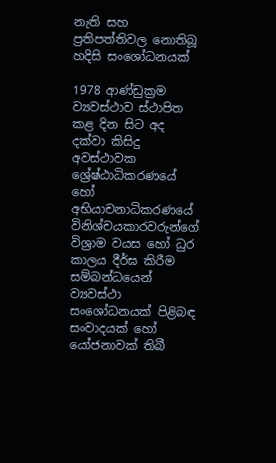නැති සහ ප්‍රතිපත්තිවල නොතිබූ හදිසි සංශෝධනයක්

1978 ආණ්ඩුක්‍රම ව්‍යවස්ථාව ස්ථාපිත කළ දින සිට අද දක්වා කිසිදු අවස්ථාවක ශ්‍රේෂ්ඨාධිකරණයේ හෝ අභියාචනාධිකරණයේ විනිශ්චයකාරවරුන්ගේ විශ්‍රාම වයස හෝ ධුර කාලය දීර්ඝ කිරීම සම්බන්ධයෙන් ව්‍යවස්ථා සංශෝධනයක් පිළිබඳ සංවාදයක් හෝ යෝජනාවක් තිබී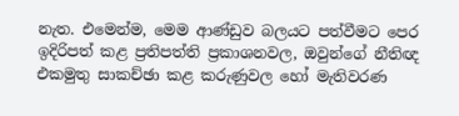නැත. එමෙන්ම, මෙම ආණ්ඩුව බලයට පත්වීමට පෙර ඉදිරිපත් කළ ප්‍රතිපත්ති ප්‍රකාශනවල, ඔවුන්ගේ නීතිඥ එකමුතු සාකච්ඡා කළ කරුණුවල හෝ මැතිවරණ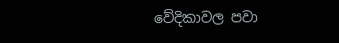වේදිකාවල පවා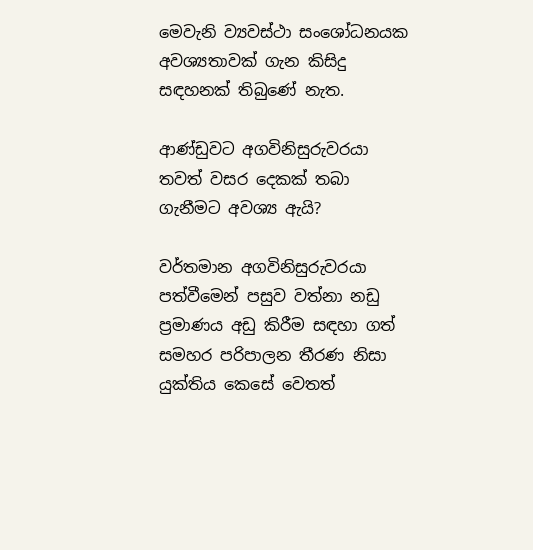මෙවැනි ව්‍යවස්ථා සංශෝධනයක අවශ්‍යතාවක් ගැන කිසිදු සඳහනක් තිබුණේ නැත.

ආණ්ඩුවට අගවිනිසුරුවරයා තවත් වසර දෙකක් තබා ගැනීමට අවශ්‍ය ඇයි?

වර්තමාන අගවිනිසුරුවරයා පත්වීමෙන් පසුව වත්නා නඩු ප්‍රමාණය අඩු කිරීම සඳහා ගත් සමහර පරිපාලන තීරණ නිසා යුක්තිය කෙසේ වෙතත්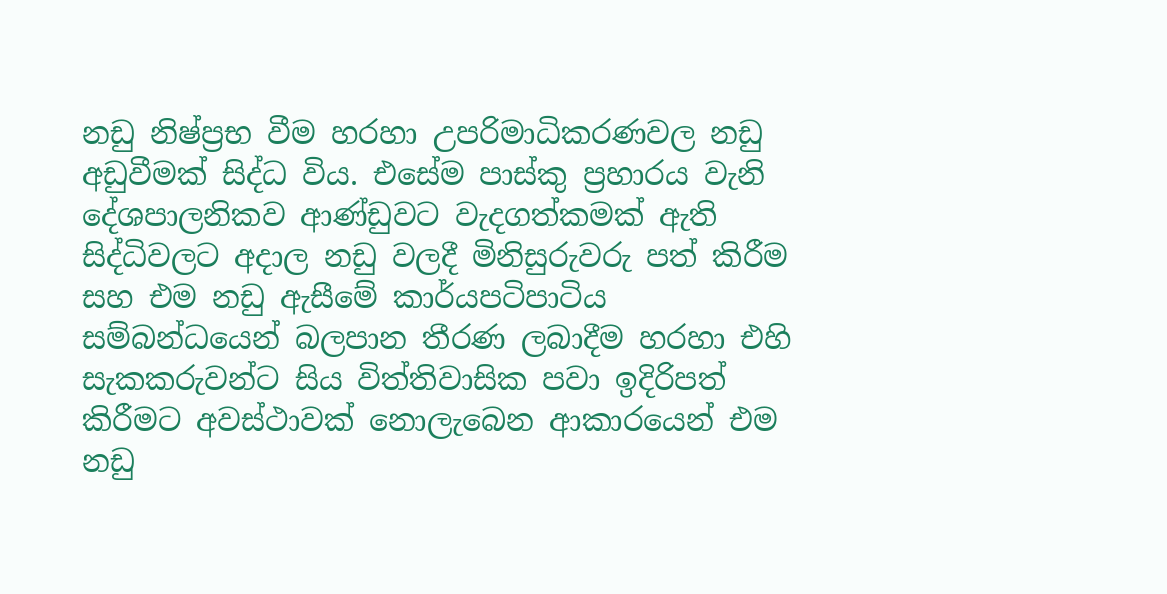නඩු නිෂ්ප්‍රභ වීම හරහා උපරිමාධිකරණවල නඩු අඩුවීමක් සිද්ධ විය. එසේම පාස්කු ප්‍රහාරය වැනි දේශපාලනිකව ආණ්ඩුවට වැදගත්කමක් ඇති සිද්ධිවලට අදාල නඩු වලදී මිනිසුරුවරු පත් කිරීම සහ එම නඩු ඇසීමේ කාර්යපටිපාටිය සම්බන්ධයෙන් බලපාන තීරණ ලබාදීම හරහා එහි සැකකරුවන්ට සිය විත්තිවාසික පවා ඉදිරිපත් කිරීමට අවස්ථාවක් නොලැබෙන ආකාරයෙන් එම නඩු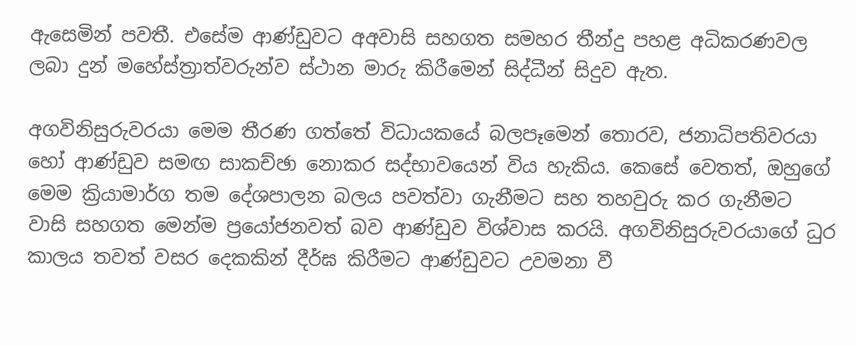ඇසෙමින් පවතී. එසේම ආණ්ඩුවට අඅවාසි සහගත සමහර තීන්දු පහළ අධිකරණවල ලබා දුන් මහේස්ත්‍රාත්වරුන්ව ස්ථාන මාරු කිරීමෙන් සිද්ධීන් සිදුව ඇත.

අගවිනිසුරුවරයා මෙම තීරණ ගත්තේ විධායකයේ බලපෑමෙන් තොරව, ජනාධිපතිවරයා හෝ ආණ්ඩුව සමඟ සාකච්ඡා නොකර සද්භාවයෙන් විය හැකිය. කෙසේ වෙතත්, ඔහුගේ මෙම ක්‍රියාමාර්ග තම දේශපාලන බලය පවත්වා ගැනීමට සහ තහවුරු කර ගැනීමට වාසි සහගත මෙන්ම ප්‍රයෝජනවත් බව ආණ්ඩුව විශ්වාස කරයි. අගවිනිසුරුවරයාගේ ධුර කාලය තවත් වසර දෙකකින් දීර්ඝ කිරීමට ආණ්ඩුවට උවමනා වී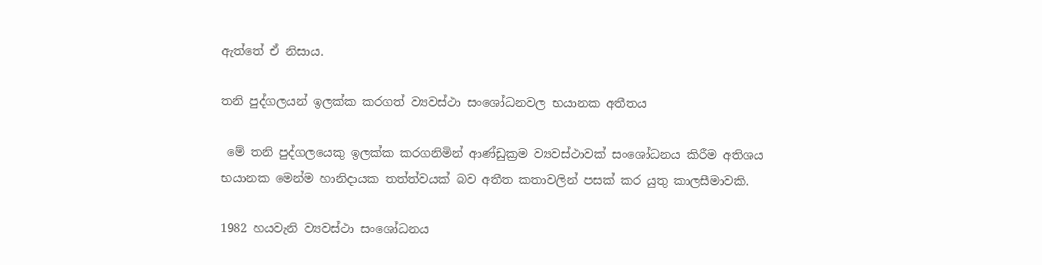ඇත්තේ ඒ නිසාය.

තනි පුද්ගලයන් ඉලක්ක කරගත් ව්‍යවස්ථා සංශෝධනවල භයානක අතීතය

 මේ තනි පුද්ගලයෙකු ඉලක්ක කරගනිමින් ආණ්ඩුක්‍රම ව්‍යවස්ථාවක් සංශෝධනය කිරීම අතිශය භයානක මෙන්ම හානිදායක තත්ත්වයක් බව අතීත කතාවලින් පසක් කර යුතු කාලසීමාවකි.

1982 හයවැනි ව්‍යවස්ථා සංශෝධනය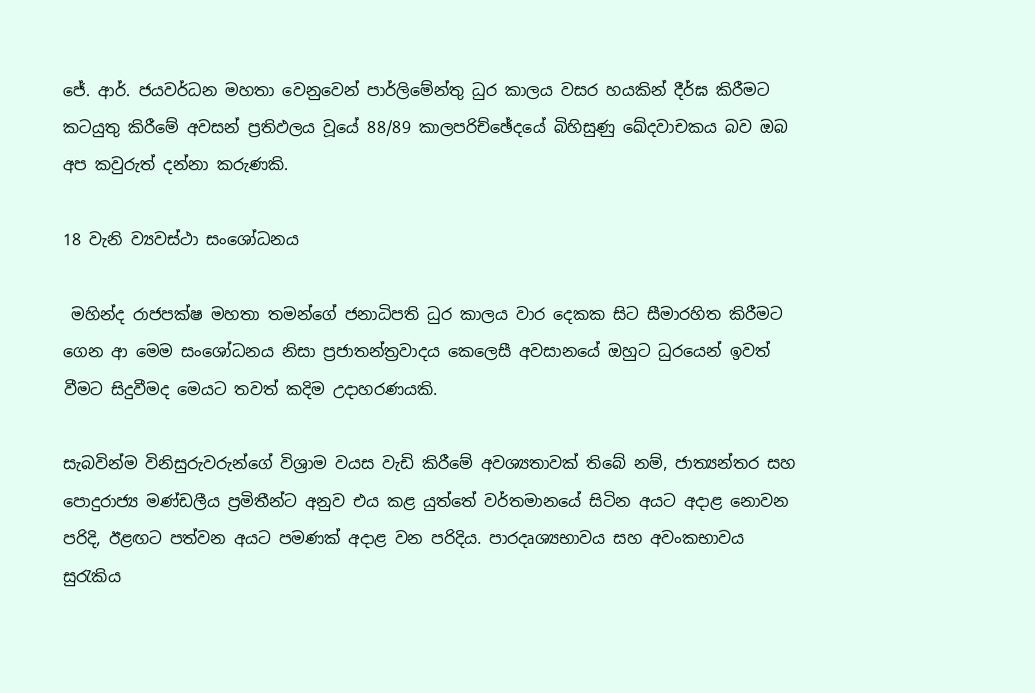ජේ. ආර්. ජයවර්ධන මහතා වෙනුවෙන් පාර්ලිමේන්තු ධුර කාලය වසර හයකින් දීර්ඝ කිරීමට කටයුතු කිරීමේ අවසන් ප්‍රතිඵලය වූයේ 88/89 කාලපරිච්ඡේදයේ බිහිසුණු ඛේදවාචකය බව ඔබ අප කවුරුත් දන්නා කරුණකි.

18 වැනි ව්‍යවස්ථා සංශෝධනය

 මහින්ද රාජපක්ෂ මහතා තමන්ගේ ජනාධිපති ධුර කාලය වාර දෙකක සිට සීමාරහිත කිරීමට ගෙන ආ මෙම සංශෝධනය නිසා ප්‍රජාතන්ත්‍රවාදය කෙලෙසී අවසානයේ ඔහුට ධුරයෙන් ඉවත් වීමට සිදුවීමද මෙයට තවත් කදිම උදාහරණයකි.

සැබවින්ම විනිසුරුවරුන්ගේ විශ්‍රාම වයස වැඩි කිරීමේ අවශ්‍යතාවක් තිබේ නම්, ජාත්‍යන්තර සහ පොදුරාජ්‍ය මණ්ඩලීය ප්‍රමිතීන්ට අනුව එය කළ යුත්තේ වර්තමානයේ සිටින අයට අදාළ නොවන පරිදි, ඊළඟට පත්වන අයට පමණක් අදාළ වන පරිදිය. පාරදෘශ්‍යභාවය සහ අවංකභාවය සුරැකිය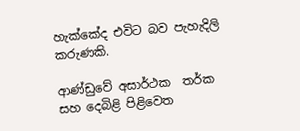හැක්කේද එවිට බව පැහැදිලි කරුණකි.

ආණ්ඩුවේ අසාර්ථක  තර්ක සහ දෙබිළි පිළිවෙත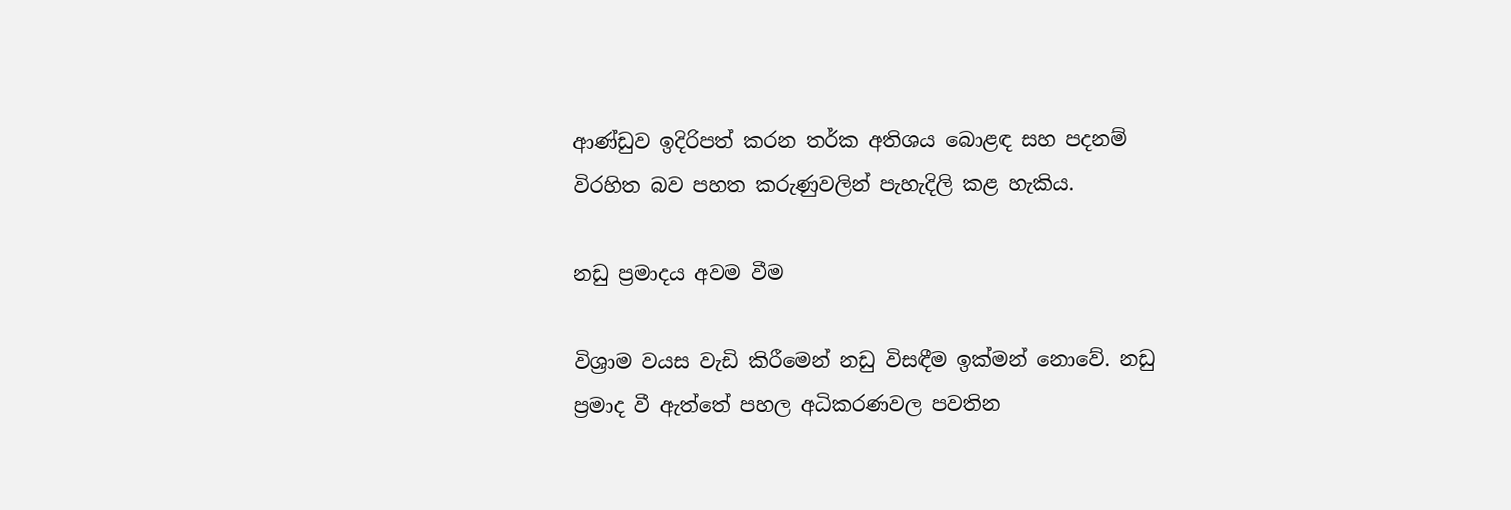ආණ්ඩුව ඉදිරිපත් කරන තර්ක අතිශය බොළඳ සහ පදනම් විරහිත බව පහත කරුණුවලින් පැහැදිලි කළ හැකිය.

නඩු ප්‍රමාදය අවම වීම

විශ්‍රාම වයස වැඩි කිරීමෙන් නඩු විසඳීම ඉක්මන් නොවේ. නඩු ප්‍රමාද වී ඇත්තේ පහල අධිකරණවල පවතින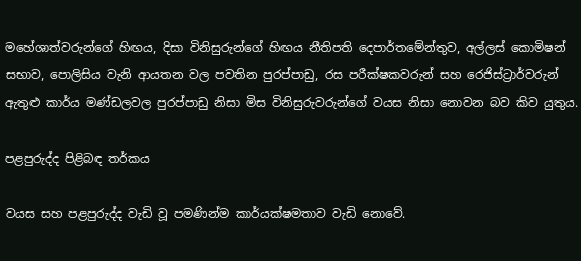මහේශාත්වරුන්ගේ හිඟය, දිසා විනිසුරුන්ගේ හිඟය නීතිපති දෙපාර්තමේන්තුව, අල්ලස් කොමිෂන් සභාව, පොලිසිය වැනි ආයතන වල පවතින පුරප්පාඩු, රස පරීක්ෂකවරුන් සහ රෙජිස්ට්‍රාර්වරුන් ඇතුළු කාර්ය මණ්ඩලවල පුරප්පාඩු නිසා මිස විනිසුරුවරුන්ගේ වයස නිසා නොවන බව කිව යුතුය.

පළපුරුද්ද පිළිබඳ තර්කය

වයස සහ පළපුරුද්ද වැඩි වූ පමණින්ම කාර්යක්ෂමතාව වැඩි නොවේ.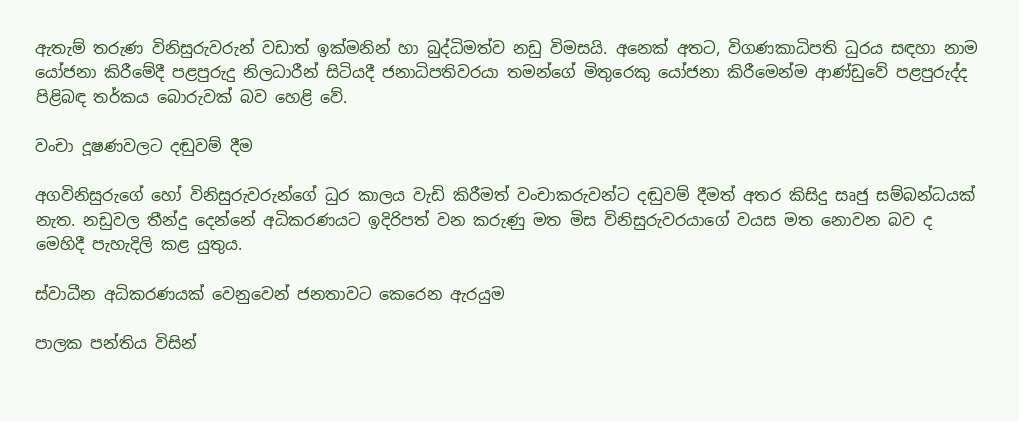ඇතැම් තරුණ විනිසුරුවරුන් වඩාත් ඉක්මනින් හා බුද්ධිමත්ව නඩු විමසයි. අනෙක් අතට, විගණකාධිපති ධුරය සඳහා නාම යෝජනා කිරීමේදී පළපුරුදු නිලධාරීන් සිටියදී ජනාධිපතිවරයා තමන්ගේ මිතුරෙකු යෝජනා කිරීමෙන්ම ආණ්ඩුවේ පළපුරුද්ද පිළිබඳ තර්කය බොරුවක් බව හෙළි වේ.

වංචා දූෂණවලට දඬුවම් දීම

අගවිනිසුරුගේ හෝ විනිසුරුවරුන්ගේ ධුර කාලය වැඩි කිරීමත් වංචාකරුවන්ට දඬුවම් දීමත් අතර කිසිදු සෘජු සම්බන්ධයක් නැත. නඩුවල තීන්දු දෙන්නේ අධිකරණයට ඉදිරිපත් වන කරුණු මත මිස විනිසුරුවරයාගේ වයස මත නොවන බව ද මෙහිදී පැහැදිලි කළ යුතුය.

ස්වාධීන අධිකරණයක් වෙනුවෙන් ජනතාවට කෙරෙන ඇරයුම

පාලක පන්තිය විසින්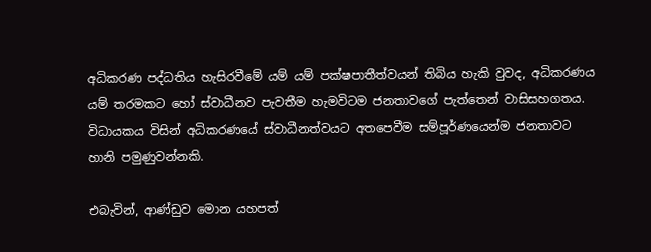අධිකරණ පද්ධතිය හැසිරවීමේ යම් යම් පක්ෂපාතීත්වයන් තිබිය හැකි වුවද, අධිකරණය යම් තරමකට හෝ ස්වාධීනව පැවතීම හැමවිටම ජනතාවගේ පැත්තෙන් වාසිසහගතය. විධායකය විසින් අධිකරණයේ ස්වාධීනත්වයට අතපෙවීම සම්පූර්ණයෙන්ම ජනතාවට හානි පමුණුවන්නකි.

එබැවින්, ආණ්ඩුව මොන යහපත්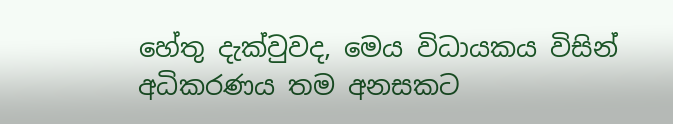හේතු දැක්වුවද, මෙය විධායකය විසින් අධිකරණය තම අනසකට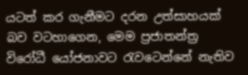යටත් කර ගැනීමට දරන උත්සාහයක් බව වටහාගෙන, මෙම ප්‍රජාතන්ත්‍ර විරෝධී යෝජනාවට රැවටෙන්නේ නැතිව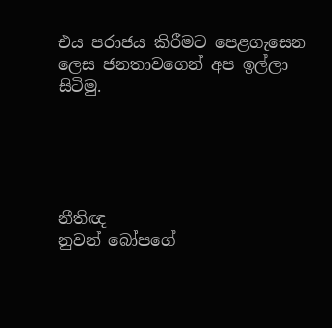එය පරාජය කිරීමට පෙළගැසෙන ලෙස ජනතාවගෙන් අප ඉල්ලා සිටිමු.





නීතිඥ
නුවන් බෝපගේ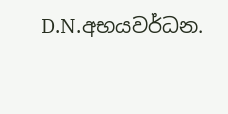D.N.අභයවර්ධන.